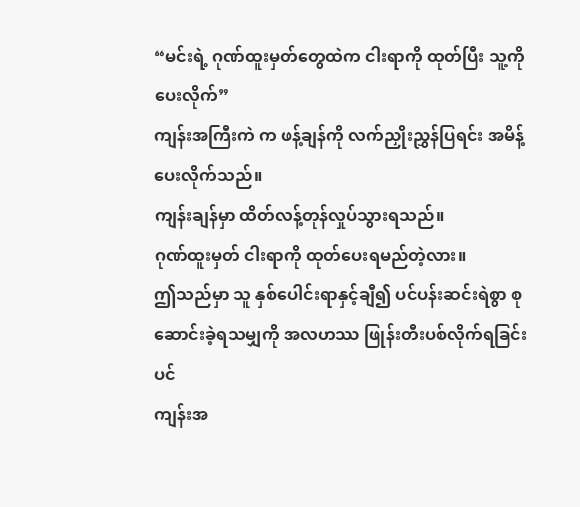“မင်းရဲ့ ဂုဏ်ထူးမှတ်တွေထဲက ငါးရာကို ထုတ်ပြီး သူ့ကို ပေးလိုက်”
ကျန်းအကြီးကဲ က ဖန့်ချန်ကို လက်ညှိုးညွှန်ပြရင်း အမိန့်ပေးလိုက်သည်။
ကျန်းချန်မှာ ထိတ်လန့်တုန်လှုပ်သွားရသည်။
ဂုဏ်ထူးမှတ် ငါးရာကို ထုတ်ပေးရမည်တဲ့လား။
ဤသည်မှာ သူ နှစ်ပေါင်းရာနှင့်ချီ၍ ပင်ပန်းဆင်းရဲစွာ စုဆောင်းခဲ့ရသမျှကို အလဟဿ ဖြုန်းတီးပစ်လိုက်ရခြင်းပင်
ကျန်းအ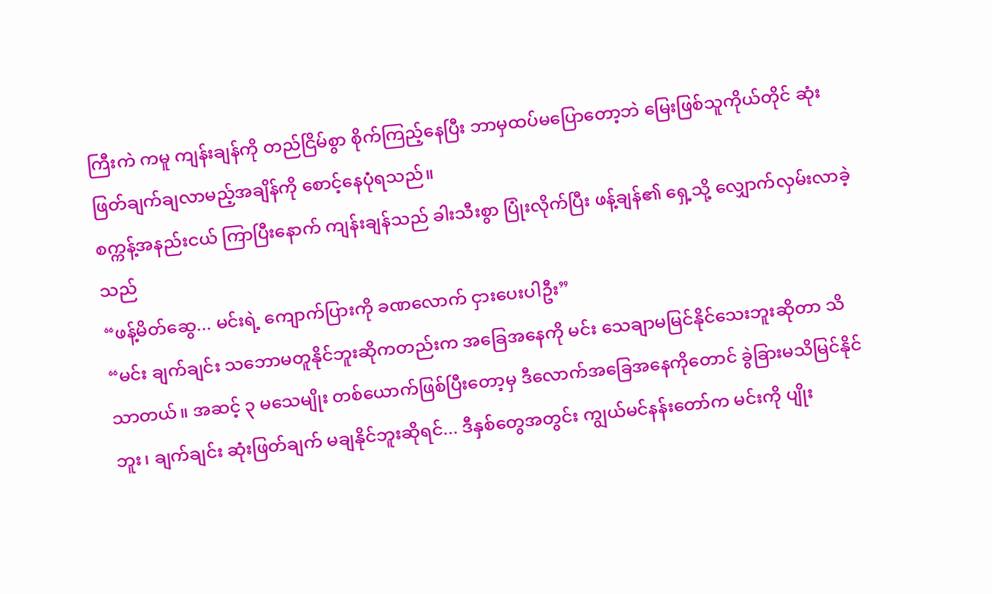ကြီးကဲ ကမူ ကျန်းချန်ကို တည်ငြိမ်စွာ စိုက်ကြည့်နေပြီး ဘာမှထပ်မပြောတော့ဘဲ မြေးဖြစ်သူကိုယ်တိုင် ဆုံးဖြတ်ချက်ချလာမည့်အချိန်ကို စောင့်နေပုံရသည်။
စက္ကန့်အနည်းငယ် ကြာပြီးနောက် ကျန်းချန်သည် ခါးသီးစွာ ပြုံးလိုက်ပြီး ဖန့်ချန်၏ ရှေ့သို့ လျှောက်လှမ်းလာခဲ့သည်
“ဖန့်မိတ်ဆွေ... မင်းရဲ့ ကျောက်ပြားကို ခဏလောက် ငှားပေးပါဦး”
“မင်း ချက်ချင်း သဘောမတူနိုင်ဘူးဆိုကတည်းက အခြေအနေကို မင်း သေချာမမြင်နိုင်သေးဘူးဆိုတာ သိသာတယ်။ အဆင့် ၃ မသေမျိုး တစ်ယောက်ဖြစ်ပြီးတော့မှ ဒီလောက်အခြေအနေကိုတောင် ခွဲခြားမသိမြင်နိုင်ဘူး၊ ချက်ချင်း ဆုံးဖြတ်ချက် မချနိုင်ဘူးဆိုရင်... ဒီနှစ်တွေအတွင်း ကျွယ်မင်နန်းတော်က မင်းကို ပျိုး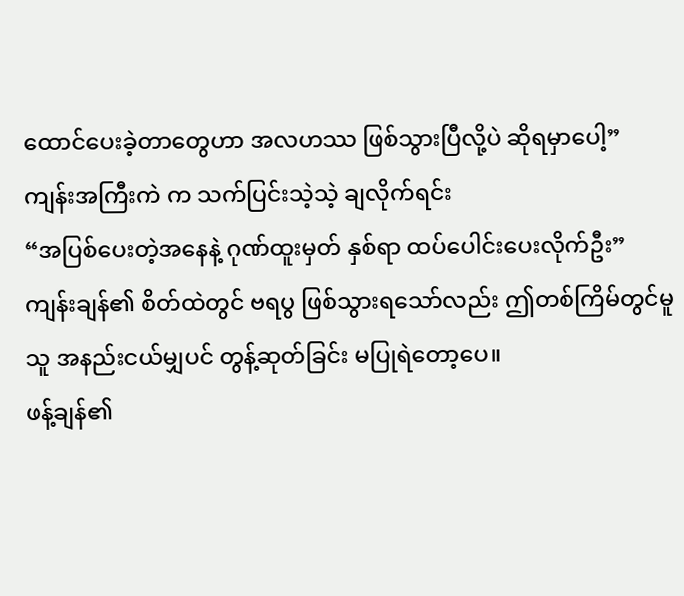ထောင်ပေးခဲ့တာတွေဟာ အလဟဿ ဖြစ်သွားပြီလို့ပဲ ဆိုရမှာပေါ့”
ကျန်းအကြီးကဲ က သက်ပြင်းသဲ့သဲ့ ချလိုက်ရင်း
“အပြစ်ပေးတဲ့အနေနဲ့ ဂုဏ်ထူးမှတ် နှစ်ရာ ထပ်ပေါင်းပေးလိုက်ဦး”
ကျန်းချန်၏ စိတ်ထဲတွင် ဗရပွ ဖြစ်သွားရသော်လည်း ဤတစ်ကြိမ်တွင်မူ သူ အနည်းငယ်မျှပင် တွန့်ဆုတ်ခြင်း မပြုရဲတော့ပေ။
ဖန့်ချန်၏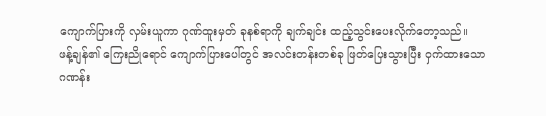ကျောက်ပြားကို လှမ်းယူကာ ဂုဏ်ထူးမှတ် ခုနစ်ရာကို ချက်ချင်း ထည့်သွင်းပေးလိုက်တော့သည်။
ဖန့်ချန်၏ ကြေးညိုရောင် ကျောက်ပြားပေါ်တွင် အလင်းတန်းတစ်ခု ဖြတ်ပြေးသွားပြီး ဝှက်ထားသော ဂဏန်း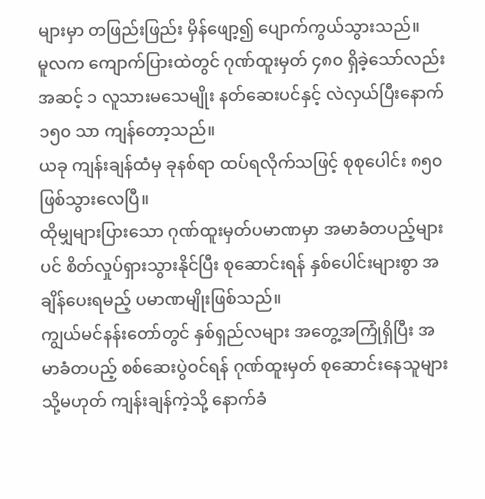များမှာ တဖြည်းဖြည်း မှိန်ဖျော့၍ ပျောက်ကွယ်သွားသည်။
မူလက ကျောက်ပြားထဲတွင် ဂုဏ်ထူးမှတ် ၄၈၀ ရှိခဲ့သော်လည်း အဆင့် ၁ လူသားမသေမျိုး နတ်ဆေးပင်နှင့် လဲလှယ်ပြီးနောက် ၁၅၀ သာ ကျန်တော့သည်။
ယခု ကျန်းချန်ထံမှ ခုနစ်ရာ ထပ်ရလိုက်သဖြင့် စုစုပေါင်း ၈၅၀ ဖြစ်သွားလေပြီ။
ထိုမျှများပြားသော ဂုဏ်ထူးမှတ်ပမာဏမှာ အမာခံတပည့်များပင် စိတ်လှုပ်ရှားသွားနိုင်ပြီး စုဆောင်းရန် နှစ်ပေါင်းများစွာ အချိန်ပေးရမည့် ပမာဏမျိုးဖြစ်သည်။
ကျွယ်မင်နန်းတော်တွင် နှစ်ရှည်လများ အတွေ့အကြုံရှိပြီး အမာခံတပည့် စစ်ဆေးပွဲဝင်ရန် ဂုဏ်ထူးမှတ် စုဆောင်းနေသူများ သို့မဟုတ် ကျန်းချန်ကဲ့သို့ နောက်ခံ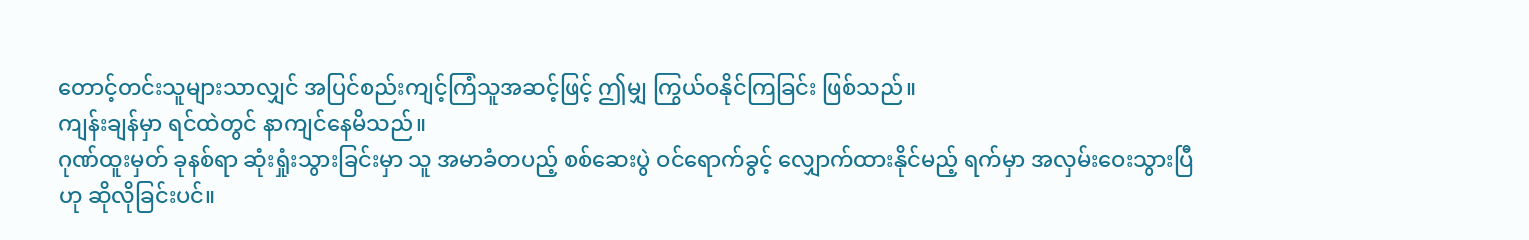တောင့်တင်းသူများသာလျှင် အပြင်စည်းကျင့်ကြံသူအဆင့်ဖြင့် ဤမျှ ကြွယ်ဝနိုင်ကြခြင်း ဖြစ်သည်။
ကျန်းချန်မှာ ရင်ထဲတွင် နာကျင်နေမိသည်။
ဂုဏ်ထူးမှတ် ခုနစ်ရာ ဆုံးရှုံးသွားခြင်းမှာ သူ အမာခံတပည့် စစ်ဆေးပွဲ ဝင်ရောက်ခွင့် လျှောက်ထားနိုင်မည့် ရက်မှာ အလှမ်းဝေးသွားပြီဟု ဆိုလိုခြင်းပင်။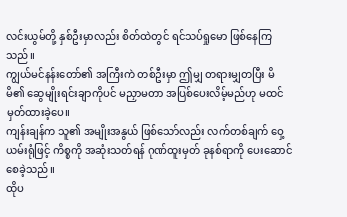လင်းယွမ်တို့ နှစ်ဦးမှာလည်း စိတ်ထဲတွင် ရင်သပ်ရှုမော ဖြစ်နေကြသည်။
ကျွယ်မင်နန်းတော်၏ အကြီးကဲ တစ်ဦးမှာ ဤမျှ တရားမျှတပြီး မိမိ၏ ဆွေမျိုးရင်းချာကိုပင် မညှာမတာ အပြစ်ပေးလိမ့်မည်ဟု မထင်မှတ်ထားခဲ့ပေ။
ကျန်းချန်က သူ၏ အမျိုးအနွယ် ဖြစ်သော်လည်း လက်တစ်ချက် ဝှေ့ယမ်းရုံဖြင့် ကိစ္စကို အဆုံးသတ်ရန် ဂုဏ်ထူးမှတ် ခုနစ်ရာကို ပေးဆောင်စေခဲ့သည်။
ထိုပ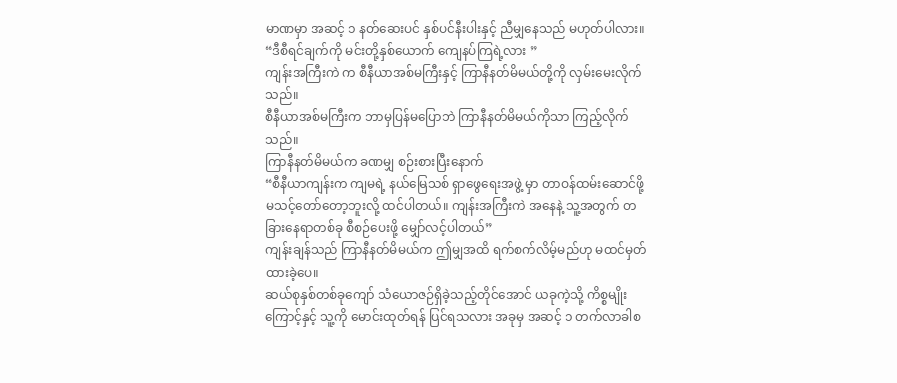မာဏမှာ အဆင့် ၁ နတ်ဆေးပင် နှစ်ပင်နီးပါးနှင့် ညီမျှနေသည် မဟုတ်ပါလား။
“ဒီစီရင်ချက်ကို မင်းတို့နှစ်ယောက် ကျေနပ်ကြရဲ့လား ”
ကျန်းအကြီးကဲ က စီနီယာအစ်မကြီးနှင့် ကြာနီနတ်မိမယ်တို့ကို လှမ်းမေးလိုက်သည်။
စီနီယာအစ်မကြီးက ဘာမှပြန်မပြောဘဲ ကြာနီနတ်မိမယ်ကိုသာ ကြည့်လိုက်သည်။
ကြာနီနတ်မိမယ်က ခဏမျှ စဉ်းစားပြီးနောက်
“စီနီယာကျန်းက ကျမရဲ့ နယ်မြေသစ် ရှာဖွေရေးအဖွဲ့ မှာ တာဝန်ထမ်းဆောင်ဖို့ မသင့်တော်တော့ဘူးလို့ ထင်ပါတယ်။ ကျန်းအကြီးကဲ အနေနဲ့ သူ့အတွက် တခြားနေရာတစ်ခု စီစဉ်ပေးဖို့ မျှော်လင့်ပါတယ်”
ကျန်းချန်သည် ကြာနီနတ်မိမယ်က ဤမျှအထိ ရက်စက်လိမ့်မည်ဟု မထင်မှတ်ထားခဲ့ပေ။
ဆယ်စုနှစ်တစ်ခုကျော် သံယောဇဉ်ရှိခဲ့သည့်တိုင်အောင် ယခုကဲ့သို့ ကိစ္စမျိုးကြောင့်နှင့် သူ့ကို မောင်းထုတ်ရန် ပြင်ရသလား အခုမှ အဆင့် ၁ တက်လာခါစ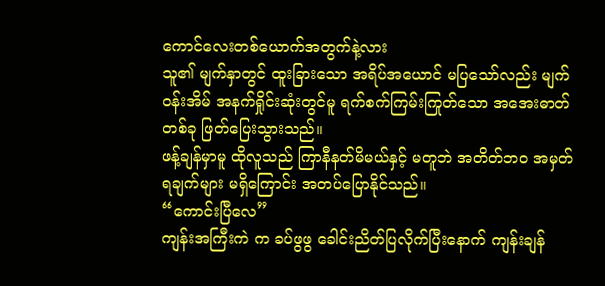ကောင်လေးတစ်ယောက်အတွက်နဲ့လား
သူ၏ မျက်နှာတွင် ထူးခြားသော အရိပ်အယောင် မပြသော်လည်း မျက်ဝန်းအိမ် အနက်ရှိုင်းဆုံးတွင်မူ ရက်စက်ကြမ်းကြုတ်သော အအေးဓာတ်တစ်ခု ဖြတ်ပြေးသွားသည်။
ဖန့်ချန်မှာမူ ထိုလူသည် ကြာနီနတ်မိမယ်နှင့် မတူဘဲ အတိတ်ဘဝ အမှတ်ရချက်များ မရှိကြောင်း အတပ်ပြောနိုင်သည်။
“ကောင်းပြီလေ”
ကျန်းအကြီးကဲ က ခပ်ဖွဖွ ခေါင်းညိတ်ပြလိုက်ပြီးနောက် ကျန်းချန်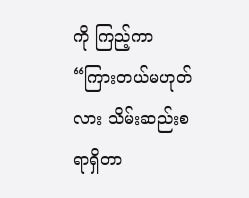ကို ကြည့်ကာ
“ကြားတယ်မဟုတ်လား သိမ်းဆည်းစရာရှိတာ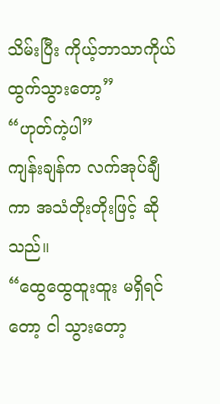သိမ်းပြီး ကိုယ့်ဘာသာကိုယ် ထွက်သွားတော့”
“ဟုတ်ကဲ့ပါ”
ကျန်းချန်က လက်အုပ်ချီကာ အသံတိုးတိုးဖြင့် ဆိုသည်။
“ထွေထွေထူးထူး မရှိရင်တော့ ငါ သွားတော့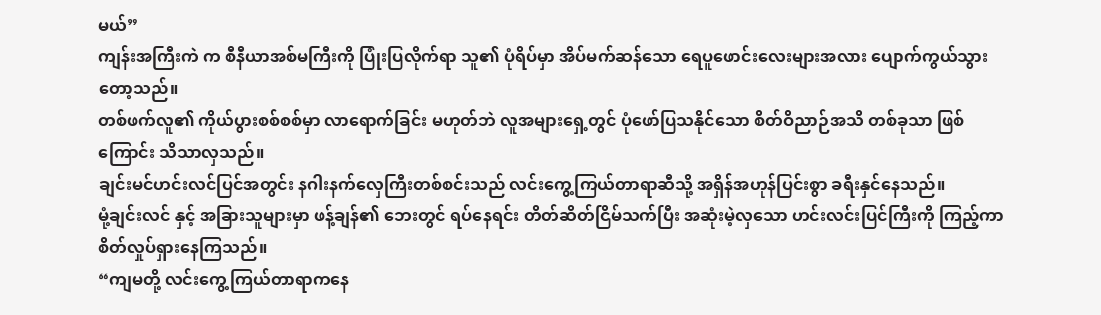မယ်”
ကျန်းအကြီးကဲ က စီနီယာအစ်မကြီးကို ပြုံးပြလိုက်ရာ သူ၏ ပုံရိပ်မှာ အိပ်မက်ဆန်သော ရေပူဖောင်းလေးများအလား ပျောက်ကွယ်သွားတော့သည်။
တစ်ဖက်လူ၏ ကိုယ်ပွားစစ်စစ်မှာ လာရောက်ခြင်း မဟုတ်ဘဲ လူအများရှေ့တွင် ပုံဖော်ပြသနိုင်သော စိတ်ဝိညာဉ်အသိ တစ်ခုသာ ဖြစ်ကြောင်း သိသာလှသည်။
ချင်းမင်ဟင်းလင်ပြင်အတွင်း နဂါးနက်လှေကြီးတစ်စင်းသည် လင်းကွေ့ကြယ်တာရာဆီသို့ အရှိန်အဟုန်ပြင်းစွာ ခရီးနှင်နေသည်။
မုံ့ချင်းလင် နှင့် အခြားသူများမှာ ဖန့်ချန်၏ ဘေးတွင် ရပ်နေရင်း တိတ်ဆိတ်ငြိမ်သက်ပြီး အဆုံးမဲ့လှသော ဟင်းလင်းပြင်ကြီးကို ကြည့်ကာ စိတ်လှုပ်ရှားနေကြသည်။
“ကျမတို့ လင်းကွေ့ကြယ်တာရာကနေ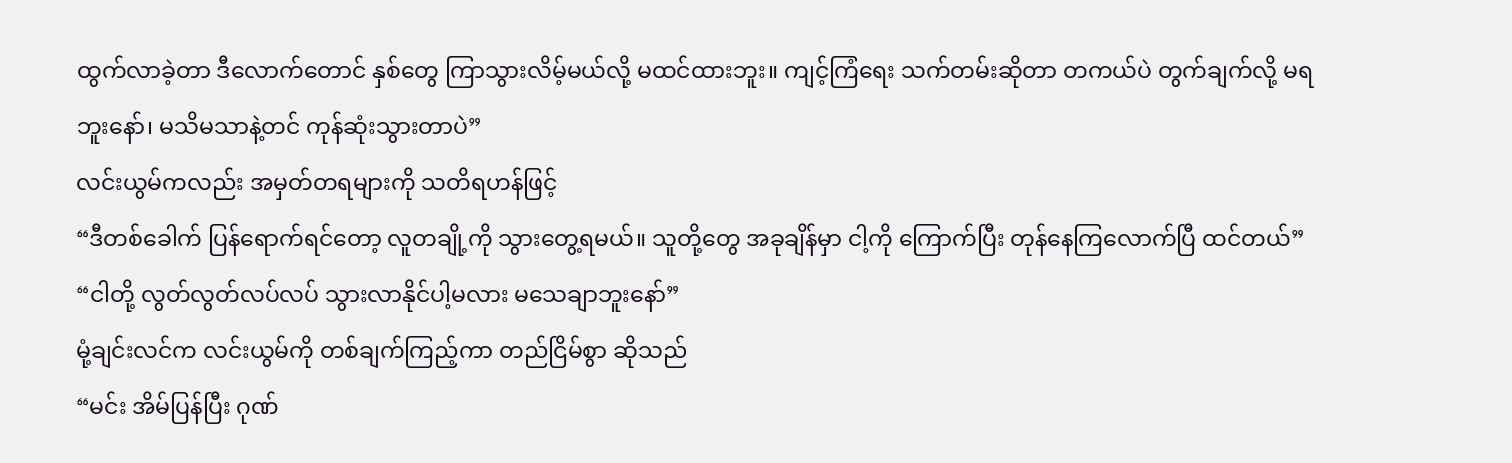ထွက်လာခဲ့တာ ဒီလောက်တောင် နှစ်တွေ ကြာသွားလိမ့်မယ်လို့ မထင်ထားဘူး။ ကျင့်ကြံရေး သက်တမ်းဆိုတာ တကယ်ပဲ တွက်ချက်လို့ မရဘူးနော်၊ မသိမသာနဲ့တင် ကုန်ဆုံးသွားတာပဲ”
လင်းယွမ်ကလည်း အမှတ်တရများကို သတိရဟန်ဖြင့်
“ဒီတစ်ခေါက် ပြန်ရောက်ရင်တော့ လူတချို့ကို သွားတွေ့ရမယ်။ သူတို့တွေ အခုချိန်မှာ ငါ့ကို ကြောက်ပြီး တုန်နေကြလောက်ပြီ ထင်တယ်”
“ငါတို့ လွတ်လွတ်လပ်လပ် သွားလာနိုင်ပါ့မလား မသေချာဘူးနော်”
မုံ့ချင်းလင်က လင်းယွမ်ကို တစ်ချက်ကြည့်ကာ တည်ငြိမ်စွာ ဆိုသည်
“မင်း အိမ်ပြန်ပြီး ဂုဏ်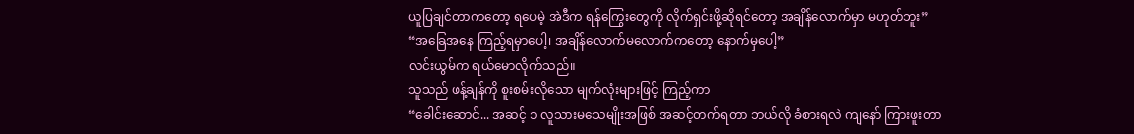ယူပြချင်တာကတော့ ရပေမဲ့ အဲဒီက ရန်ကြွေးတွေကို လိုက်ရှင်းဖို့ဆိုရင်တော့ အချိန်လောက်မှာ မဟုတ်ဘူး”
“အခြေအနေ ကြည့်ရမှာပေါ့၊ အချိန်လောက်မလောက်ကတော့ နောက်မှပေါ့”
လင်းယွမ်က ရယ်မောလိုက်သည်။
သူသည် ဖန့်ချန်ကို စူးစမ်းလိုသော မျက်လုံးများဖြင့် ကြည့်ကာ
“ခေါင်းဆောင်... အဆင့် ၁ လူသားမသေမျိုးအဖြစ် အဆင့်တက်ရတာ ဘယ်လို ခံစားရလဲ ကျနော် ကြားဖူးတာ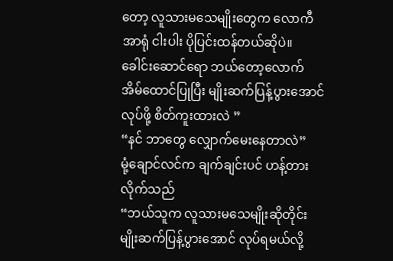တော့ လူသားမသေမျိုးတွေက လောကီအာရုံ ငါးပါး ပိုပြင်းထန်တယ်ဆိုပဲ။ ခေါင်းဆောင်ရော ဘယ်တော့လောက် အိမ်ထောင်ပြုပြီး မျိုးဆက်ပြန့်ပွားအောင် လုပ်ဖို့ စိတ်ကူးထားလဲ ”
“နင် ဘာတွေ လျှောက်မေးနေတာလဲ”
မုံ့ချောင်လင်က ချက်ချင်းပင် ဟန့်တားလိုက်သည်
“ဘယ်သူက လူသားမသေမျိုးဆိုတိုင်း မျိုးဆက်ပြန့်ပွားအောင် လုပ်ရမယ်လို့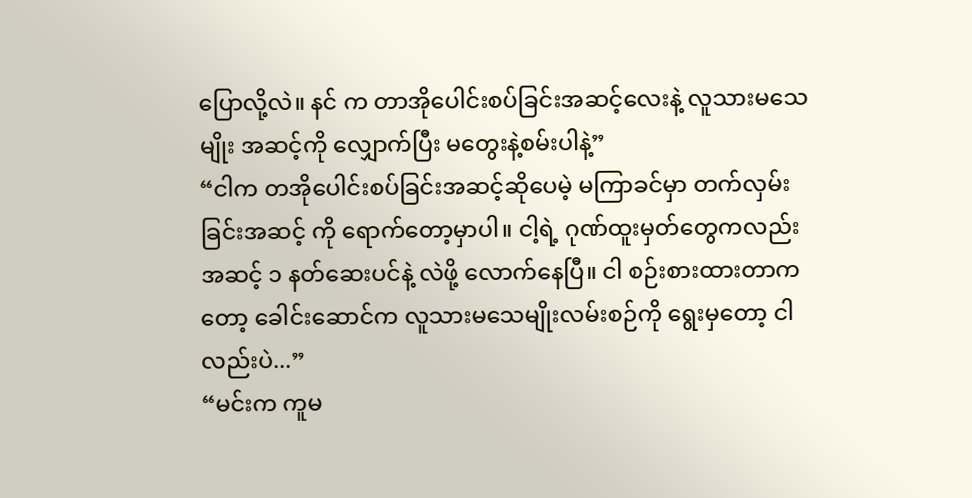ပြောလို့လဲ။ နင် က တာအိုပေါင်းစပ်ခြင်းအဆင့်လေးနဲ့ လူသားမသေမျိုး အဆင့်ကို လျှောက်ပြီး မတွေးနဲ့စမ်းပါနဲ့”
“ငါက တအိုပေါင်းစပ်ခြင်းအဆင့်ဆိုပေမဲ့ မကြာခင်မှာ တက်လှမ်းခြင်းအဆင့် ကို ရောက်တော့မှာပါ။ ငါ့ရဲ့ ဂုဏ်ထူးမှတ်တွေကလည်း အဆင့် ၁ နတ်ဆေးပင်နဲ့ လဲဖို့ လောက်နေပြီ။ ငါ စဉ်းစားထားတာကတော့ ခေါင်းဆောင်က လူသားမသေမျိုးလမ်းစဉ်ကို ရွေးမှတော့ ငါလည်းပဲ...”
“မင်းက ကူမ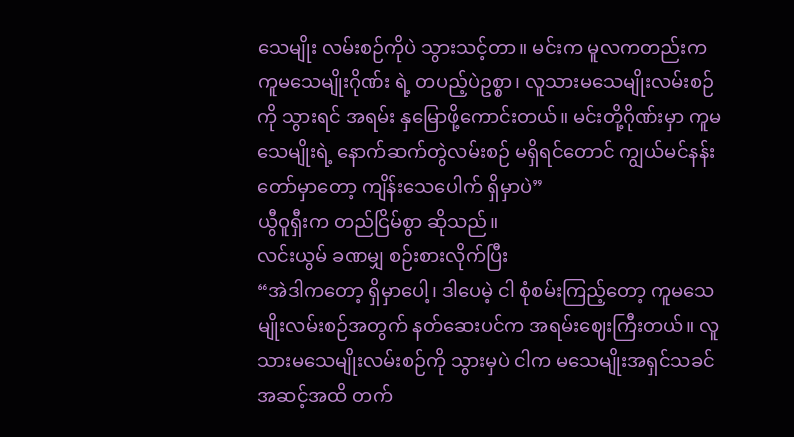သေမျိုး လမ်းစဉ်ကိုပဲ သွားသင့်တာ။ မင်းက မူလကတည်းက ကူမသေမျိုးဂိုဏ်း ရဲ့ တပည့်ပဲဥစ္စာ၊ လူသားမသေမျိုးလမ်းစဉ်ကို သွားရင် အရမ်း နှမြောဖို့ကောင်းတယ်။ မင်းတို့ဂိုဏ်းမှာ ကူမသေမျိုးရဲ့ နောက်ဆက်တွဲလမ်းစဉ် မရှိရင်တောင် ကျွယ်မင်နန်းတော်မှာတော့ ကျိန်းသေပေါက် ရှိမှာပဲ”
ယွီဝူရှီးက တည်ငြိမ်စွာ ဆိုသည်။
လင်းယွမ် ခဏမျှ စဉ်းစားလိုက်ပြီး
“အဲဒါကတော့ ရှိမှာပေါ့၊ ဒါပေမဲ့ ငါ စုံစမ်းကြည့်တော့ ကူမသေမျိုးလမ်းစဉ်အတွက် နတ်ဆေးပင်က အရမ်းဈေးကြီးတယ်။ လူသားမသေမျိုးလမ်းစဉ်ကို သွားမှပဲ ငါက မသေမျိုးအရှင်သခင် အဆင့်အထိ တက်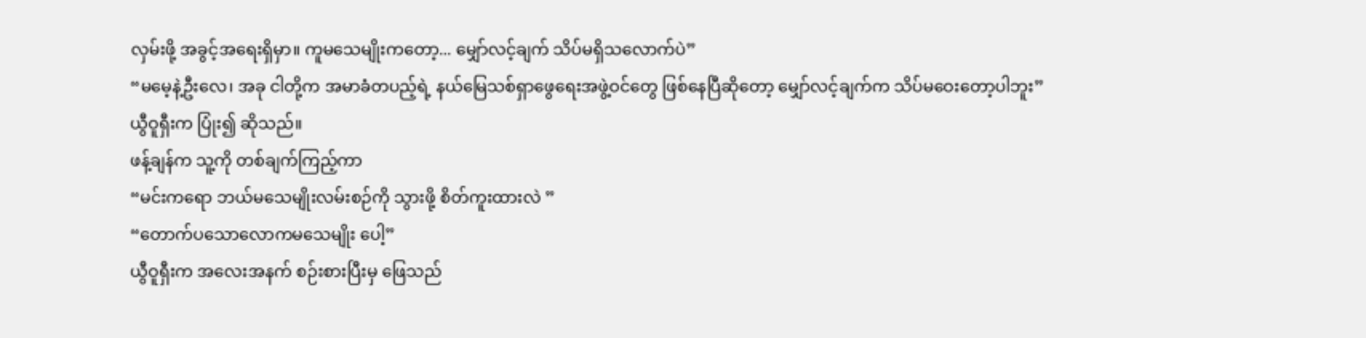လှမ်းဖို့ အခွင့်အရေးရှိမှာ။ ကူမသေမျိုးကတော့... မျှော်လင့်ချက် သိပ်မရှိသလောက်ပဲ”
“မမေ့နဲ့ဦးလေ၊ အခု ငါတို့က အမာခံတပည့်ရဲ့ နယ်မြေသစ်ရှာဖွေရေးအဖွဲ့ဝင်တွေ ဖြစ်နေပြီဆိုတော့ မျှော်လင့်ချက်က သိပ်မဝေးတော့ပါဘူး”
ယွီဝူရှီးက ပြုံး၍ ဆိုသည်။
ဖန့်ချန်က သူ့ကို တစ်ချက်ကြည့်ကာ
“မင်းကရော ဘယ်မသေမျိုးလမ်းစဉ်ကို သွားဖို့ စိတ်ကူးထားလဲ ”
“တောက်ပသောလောကမသေမျိုး ပေါ့”
ယွီဝူရှီးက အလေးအနက် စဉ်းစားပြီးမှ ဖြေသည်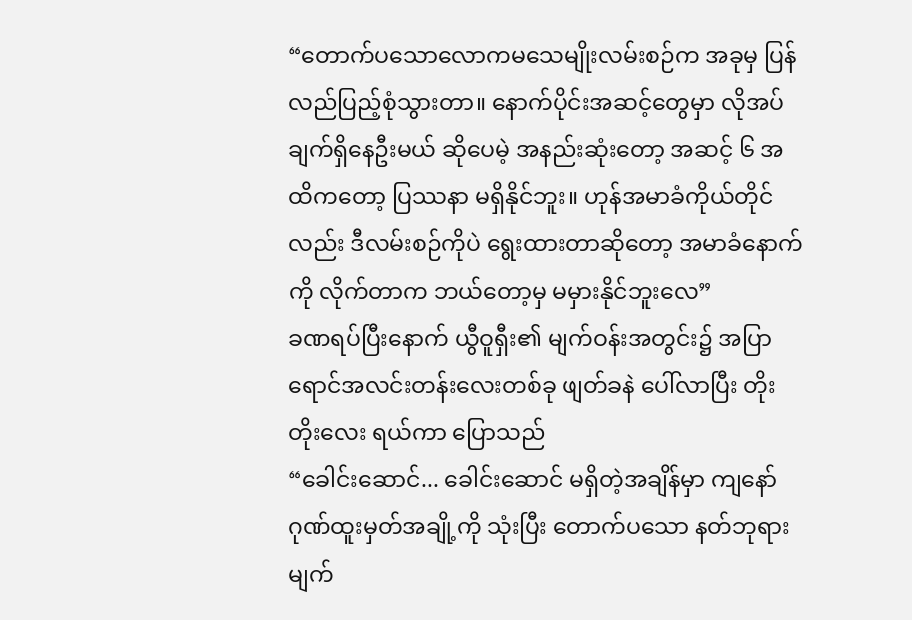“တောက်ပသောလောကမသေမျိုးလမ်းစဉ်က အခုမှ ပြန်လည်ပြည့်စုံသွားတာ။ နောက်ပိုင်းအဆင့်တွေမှာ လိုအပ်ချက်ရှိနေဦးမယ် ဆိုပေမဲ့ အနည်းဆုံးတော့ အဆင့် ၆ အထိကတော့ ပြဿနာ မရှိနိုင်ဘူး။ ဟုန်အမာခံကိုယ်တိုင်လည်း ဒီလမ်းစဉ်ကိုပဲ ရွေးထားတာဆိုတော့ အမာခံနောက်ကို လိုက်တာက ဘယ်တော့မှ မမှားနိုင်ဘူးလေ”
ခဏရပ်ပြီးနောက် ယွီဝူရှီး၏ မျက်ဝန်းအတွင်း၌ အပြာရောင်အလင်းတန်းလေးတစ်ခု ဖျတ်ခနဲ ပေါ်လာပြီး တိုးတိုးလေး ရယ်ကာ ပြောသည်
“ခေါင်းဆောင်... ခေါင်းဆောင် မရှိတဲ့အချိန်မှာ ကျနော် ဂုဏ်ထူးမှတ်အချို့ကို သုံးပြီး တောက်ပသော နတ်ဘုရားမျက်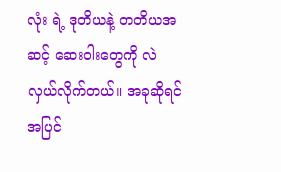လုံး ရဲ့ ဒုတိယနဲ့ တတိယအဆင့် ဆေးဝါးတွေကို လဲလှယ်လိုက်တယ်။ အခုဆိုရင် အပြင်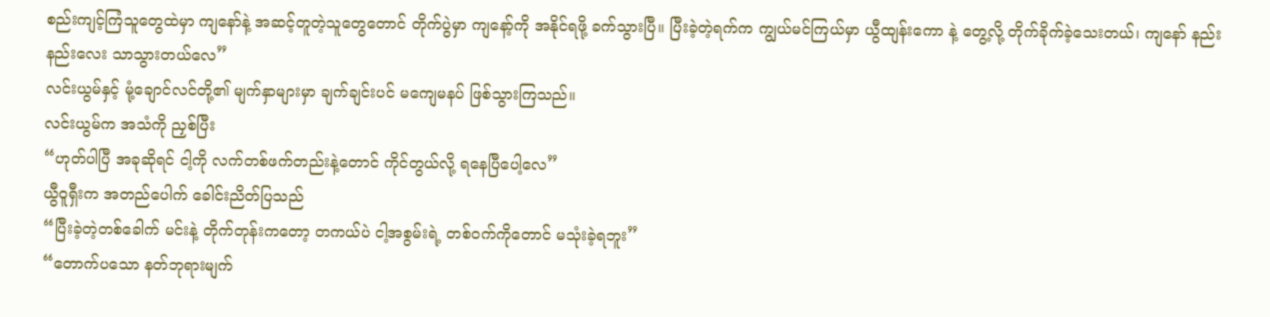စည်းကျင့်ကြံသူတွေထဲမှာ ကျနော်နဲ့ အဆင့်တူတဲ့သူတွေတောင် တိုက်ပွဲမှာ ကျနော့်ကို အနိုင်ရဖို့ ခက်သွားပြီ။ ပြီးခဲ့တဲ့ရက်က ကျွယ်မင်ကြယ်မှာ ယွီထျန်းကော နဲ့ တွေ့လို့ တိုက်ခိုက်ခဲ့သေးတယ်၊ ကျနော် နည်းနည်းလေး သာသွားတယ်လေ”
လင်းယွမ်နှင့် မုံ့ချောင်လင်တို့၏ မျက်နှာများမှာ ချက်ချင်းပင် မကျေမနပ် ဖြစ်သွားကြသည်။
လင်းယွမ်က အသံကို ညှစ်ပြီး
“ဟုတ်ပါပြီ အခုဆိုရင် ငါ့ကို လက်တစ်ဖက်တည်းနဲ့တောင် ကိုင်တွယ်လို့ ရနေပြီပေါ့လေ”
ယွီဝူရှီးက အတည်ပေါက် ခေါင်းညိတ်ပြသည်
“ပြီးခဲ့တဲ့တစ်ခေါက် မင်းနဲ့ တိုက်တုန်းကတော့ တကယ်ပဲ ငါ့အစွမ်းရဲ့ တစ်ဝက်ကိုတောင် မသုံးခဲ့ရဘူး”
“တောက်ပသော နတ်ဘုရားမျက်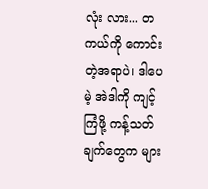လုံး လား... တကယ်ကို ကောင်းတဲ့အရာပဲ၊ ဒါပေမဲ့ အဲဒါကို ကျင့်ကြံဖို့ ကန့်သတ်ချက်တွေက များ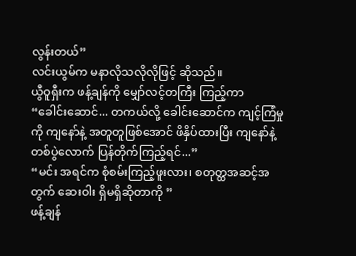လွန်းတယ်”
လင်းယွမ်က မနာလိုသလိုလိုဖြင့် ဆိုသည်။
ယွီဝူရှီးက ဖန့်ချန်ကို မျှော်လင့်တကြီး ကြည့်ကာ
“ခေါင်းဆောင်... တကယ်လို့ ခေါင်းဆောင်က ကျင့်ကြံမှုကို ကျနော်နဲ့ အတူတူဖြစ်အောင် ဖိနှိပ်ထားပြီး ကျနော်နဲ့ တစ်ပွဲလောက် ပြန်တိုက်ကြည့်ရင်...”
“မင်း အရင်က စုံစမ်းကြည့်ဖူးလား၊ စတုတ္ထအဆင့်အတွက် ဆေးဝါး ရှိမရှိဆိုတာကို ”
ဖန့်ချန်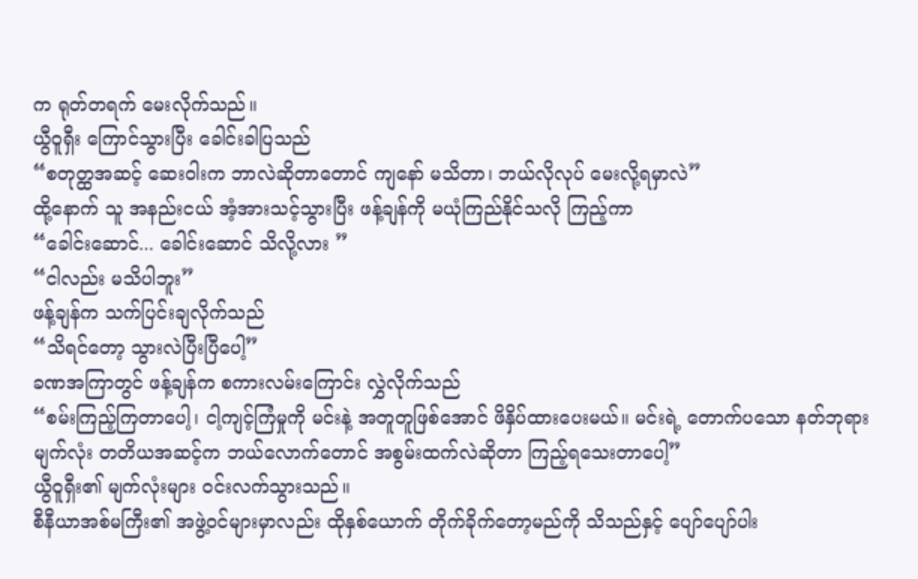က ရုတ်တရက် မေးလိုက်သည်။
ယွီဝူရှီး ကြောင်သွားပြီး ခေါင်းခါပြသည်
“စတုတ္ထအဆင့် ဆေးဝါးက ဘာလဲဆိုတာတောင် ကျနော် မသိတာ၊ ဘယ်လိုလုပ် မေးလို့ရမှာလဲ”
ထို့နောက် သူ အနည်းငယ် အံ့အားသင့်သွားပြီး ဖန့်ချန်ကို မယုံကြည်နိုင်သလို ကြည့်ကာ
“ခေါင်းဆောင်... ခေါင်းဆောင် သိလို့လား ”
“ငါလည်း မသိပါဘူး”
ဖန့်ချန်က သက်ပြင်းချလိုက်သည်
“သိရင်တော့ သွားလဲပြီးပြီပေါ့”
ခဏအကြာတွင် ဖန့်ချန်က စကားလမ်းကြောင်း လွှဲလိုက်သည်
“စမ်းကြည့်ကြတာပေါ့၊ ငါ့ကျင့်ကြံမှုကို မင်းနဲ့ အတူတူဖြစ်အောင် ဖိနှိပ်ထားပေးမယ်။ မင်းရဲ့ တောက်ပသော နတ်ဘုရားမျက်လုံး တတိယအဆင့်က ဘယ်လောက်တောင် အစွမ်းထက်လဲဆိုတာ ကြည့်ရသေးတာပေါ့”
ယွီဝူရှီး၏ မျက်လုံးများ ဝင်းလက်သွားသည်။
စီနီယာအစ်မကြီး၏ အဖွဲ့ဝင်များမှာလည်း ထိုနှစ်ယောက် တိုက်ခိုက်တော့မည်ကို သိသည်နှင့် ပျော်ပျော်ပါး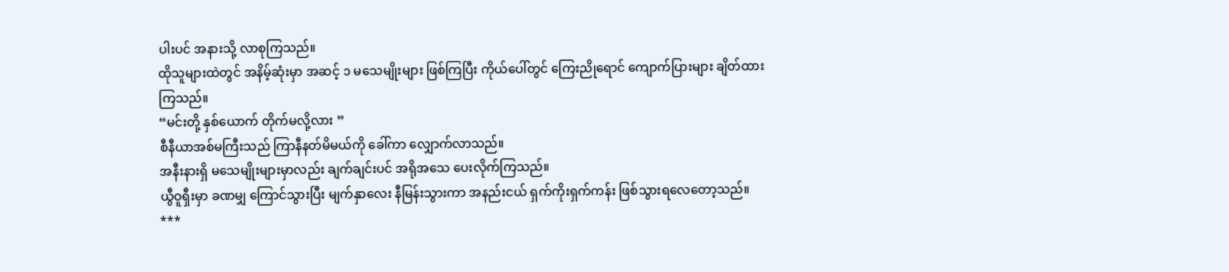ပါးပင် အနားသို့ လာစုကြသည်။
ထိုသူများထဲတွင် အနိမ့်ဆုံးမှာ အဆင့် ၁ မသေမျိုးများ ဖြစ်ကြပြီး ကိုယ်ပေါ်တွင် ကြေးညိုရောင် ကျောက်ပြားများ ချိတ်ထားကြသည်။
“မင်းတို့ နှစ်ယောက် တိုက်မလို့လား ”
စီနီယာအစ်မကြီးသည် ကြာနီနတ်မိမယ်ကို ခေါ်ကာ လျှောက်လာသည်။
အနီးနားရှိ မသေမျိုးများမှာလည်း ချက်ချင်းပင် အရိုအသေ ပေးလိုက်ကြသည်။
ယွီဝူရှီးမှာ ခဏမျှ ကြောင်သွားပြီး မျက်နှာလေး နီမြန်းသွားကာ အနည်းငယ် ရှက်ကိုးရှက်ကန်း ဖြစ်သွားရလေတော့သည်။
***